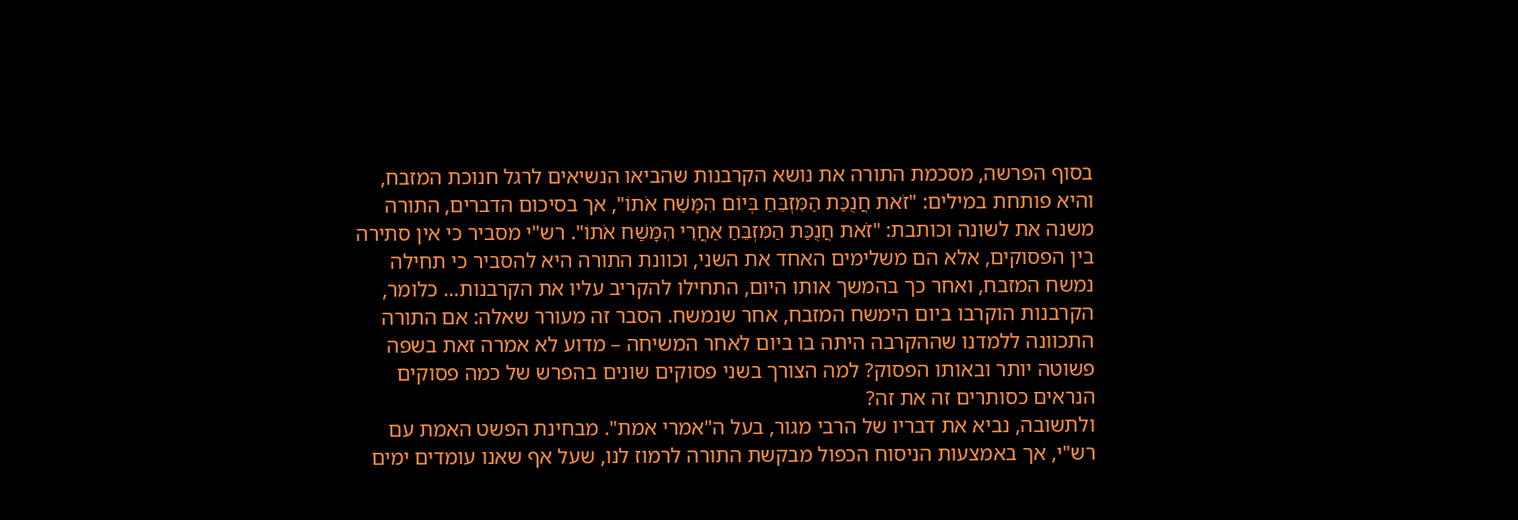בסוף הפרשה, מסכמת התורה את נושא הקרבנות שהביאו הנשיאים לרגל חנוכת המזבח, והיא פותחת במילים: "זֹאת חֲנֻכַּת הַמִּזְבֵּחַ בְּיוֹם הִמָּשַׁח אֹתוֹ", אך בסיכום הדברים, התורה משנה את לשונה וכותבת: "זֹאת חֲנֻכַּת הַמִּזְבֵּחַ אַחֲרֵי הִמָּשַׁח אֹתוֹ". רש"י מסביר כי אין סתירה בין הפסוקים, אלא הם משלימים האחד את השני, וכוונת התורה היא להסביר כי תחילה נמשח המזבח, ואחר כך בהמשך אותו היום, התחילו להקריב עליו את הקרבנות… כלומר, הקרבנות הוקרבו ביום הימשח המזבח, אחר שנמשח. הסבר זה מעורר שאלה: אם התורה התכוונה ללמדנו שההקרבה היתה בו ביום לאחר המשיחה – מדוע לא אמרה זאת בשפה פשוטה יותר ובאותו הפסוק? למה הצורך בשני פסוקים שונים בהפרש של כמה פסוקים הנראים כסותרים זה את זה?
ולתשובה, נביא את דבריו של הרבי מגור, בעל ה"אמרי אמת". מבחינת הפשט האמת עם רש"י, אך באמצעות הניסוח הכפול מבקשת התורה לרמוז לנו, שעל אף שאנו עומדים ימים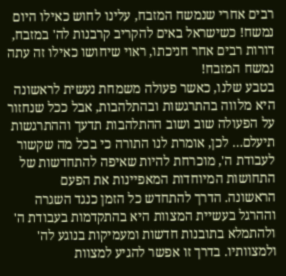רבים אחרי שנמשח המזבח, עלינו לחוש כאילו היום נמשח! כשישראל באים להקריב קרבנות לה' במזבח, דורות רבים אחר חניכתו, ראוי שיחושו כאילו זה עתה נמשח המזבח!
בטבע שלנו, כאשר פעולה משמחת נעשית לראשונה היא מלווה בהתרגשות ובהתלהבות, אבל ככל שנחזור על הפעולה שוב ושוב ההתלהבות תדעך וההתרגשות תיעלם… לכן, אומרת לנו התורה כי בכל מה שקשור לעבודת ה', מוכרחת להיות שאיפה להתחדשות של התחושות המיוחדות המאפיינות את הפעם הראשונה. הדרך להתחדש כל הזמן כנגד השגרה וההרגל בעשיית המצוות היא בהתקדמות בעבודת ה' ולהתמלא בתובנות חדשות ומעמיקות בנוגע לה' ולמצוותיו. בדרך זו אפשר להגיע למצוות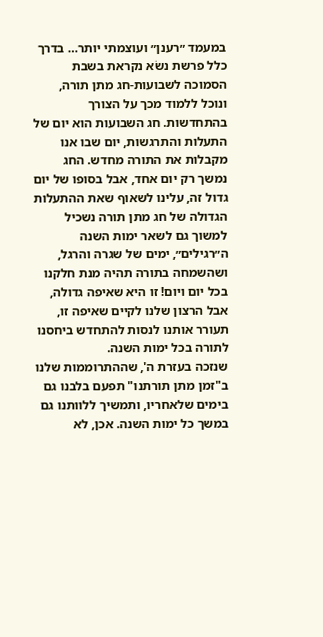במעמד ״רענן״ ועוצמתי יותר… בדרך כלל פרשת נשֹא נקראת בשבת הסמוכה לשבועות-חג מתן תורה, ונוכל ללמוד מכך על הצורך בהתחדשות. חג השבועות הוא יום של התעלות והתרגשות, יום שבו אנו מקבלות את התורה מחדש. החג נמשך רק יום אחד, אבל בסופו של יום גדול זה, עלינו לשאוף שאת ההתעלות הגדולה של חג מתן תורה נשכיל למשוך גם לשאר ימות השנה ה״רגילים״, ימים של שגרה והרגל, ושהשמחה בתורה תהיה מנת חלקנו בכל יום ויום! זו היא שאיפה גדולה, אבל הרצון שלנו לקיים שאיפה זו, תעורר אותנו לנסות להתחדש ביחסנו לתורה בכל ימות השנה.
שנזכה בעזרת ה', שההתרוממות שלנו ב"זמן מתן תורתנו" תפעם בלבנו גם בימים שלאחריו, ותמשיך ללוותנו גם במשך כל ימות השנה. אכן, לא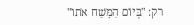רק: "בְּיוֹם הִמָּשַׁח אֹתוֹ"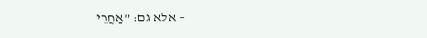– אלא גם: "אַחֲרֵי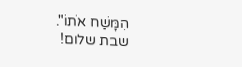הִמָּשַׁח אֹתוֹ".
שבת שלום!